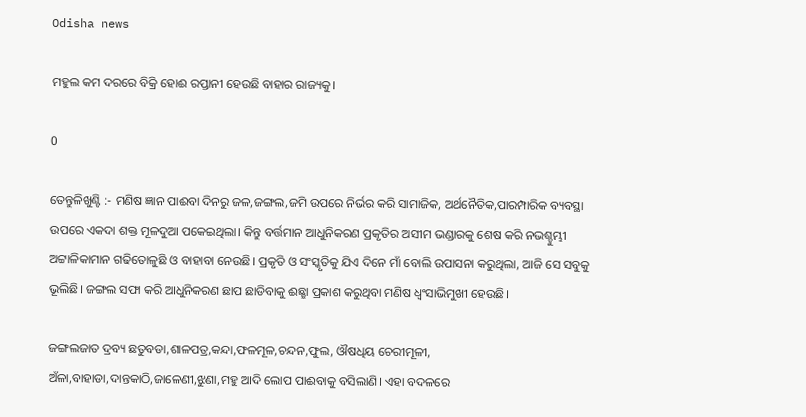Odisha news

ମହୁଲ କମ ଦରରେ ବିକ୍ରି ହୋଈ ରପ୍ତାନୀ ହେଉଛି ବାହାର ରାଜ୍ୟକୁ।

0

ତେନ୍ତୁଳିଖୁଣ୍ଟି :- ମଣିଷ ଜ୍ଞାନ ପାଈବା ଦିନରୁ ଜଳ,ଜଙ୍ଗଲ,ଜମି ଉପରେ ନିର୍ଭର କରି ସାମାଜିକ, ଅର୍ଥନୈତିକ,ପାରମ୍ପାରିକ ବ୍ୟବସ୍ଥା ଉପରେ ଏକଦା ଶକ୍ତ ମୂଳଦୁଆ ପକେଇଥିଲା। କିନ୍ତୁ ବର୍ତ୍ତମାନ ଆଧୁନିକରଣ ପ୍ରକୃତିର ଅସୀମ ଭଣ୍ଡାରକୁ ଶେଷ କରି ନଭଶ୍ଚୁମ୍ଭୀ ଅଟ୍ଟାଳିକାମାନ ଗଢିତୋଳୁଛି ଓ ବାହାବା ନେଉଛି। ପ୍ରକୃତି ଓ ସଂସ୍କୃତିକୁ ଯିଏ ଦିନେ ମାଁ ବୋଲି ଉପାସନା କରୁଥିଲା, ଆଜି ସେ ସବୁକୁ ଭୂଲିଛି। ଜଙ୍ଗଲ ସଫା କରି ଆଧୁନିକରଣ ଛାପ ଛାଡିବାକୁ ଈଛ୍ଛା ପ୍ରକାଶ କରୁଥିବା ମଣିଷ ଧ୍ବଂସାଭିମୁଖୀ ହେଉଛି।

ଜଙ୍ଗଲଜାତ ଦ୍ରବ୍ୟ ଛତୁବଡା,ଶାଳପତ୍ର,କନ୍ଦା,ଫଳମୂଳ,ଚନ୍ଦନ,ଫୁଲ, ଔଷଧିୟ ଚେରୀମୂଳୀ, ଅଁଳା,ବାହାଡା,ଦାନ୍ତକାଠି,ଜାଳେଣୀ,ଝୁଣା,ମହୁ ଆଦି ଲୋପ ପାଈବାକୁ ବସିଲାଣି। ଏହା ବଦଳରେ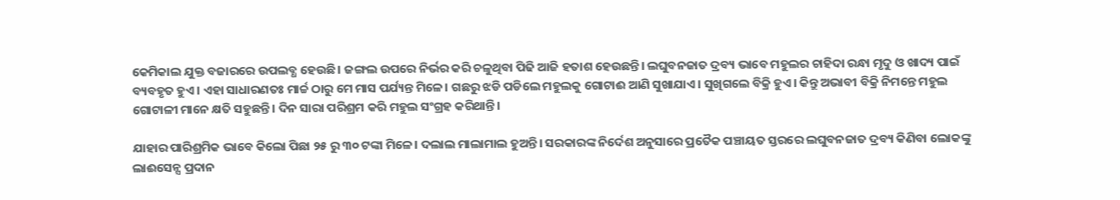କେମିକାଲ ଯୁକ୍ତ ବଜାରରେ ଉପଲବ୍ଧ ହେଉଛି। ଜଙ୍ଗଲ ଉପରେ ନିର୍ଭର କରି ଚଳୁଥିବା ପିଢି ଆଜି ହତାଶ ହେଉଛନ୍ତି। ଲଘୁବନଜାତ ଦ୍ରବ୍ୟ ଭାବେ ମହୁଲର ଚାହିଦା ରନ୍ଧା ମୃଦୁ ଓ ଖାଦ୍ୟ ପାଇଁ ବ୍ୟବହୃତ ହୁଏ। ଏହା ସାଧାରଣତଃ ମାର୍ଚ୍ଚ ଠାରୁ ମେ ମାସ ପର୍ଯ୍ୟନ୍ତ ମିଳେ। ଗଛରୁ ଝଡି ପଡିଲେ ମହୁଲକୁ ଗୋଟାଈ ଆଣି ସୁଖାଯାଏ। ସୁଖିଗଲେ ବିକ୍ରି ହୁଏ। କିନ୍ତୁ ଅଭାବୀ ବିକ୍ରି ନିମନ୍ତେ ମହୁଲ ଗୋଟାଳୀ ମାନେ କ୍ଷତି ସହୁଛନ୍ତି। ଦିନ ସାରା ପରିଶ୍ରମ କରି ମହୁଲ ସଂଗ୍ରହ କରିଥାନ୍ତି।

ଯାହାର ପାରିଶ୍ରମିକ ଭାବେ କିଲୋ ପିଛା ୨୫ ରୁ ୩୦ ଟଙ୍କା ମିଳେ। ଦଲାଲ ମାଲାମାଲ ହୁଅନ୍ତି। ସରକାରଙ୍କ ନିର୍ଦେଶ ଅନୁସାରେ ପ୍ରତୈକ ପଞ୍ଚାୟତ ସ୍ତରରେ ଲଘୁବନଜାତ ଦ୍ରବ୍ୟ କିଣିବା ଲୋକଙ୍କୁ ଲାଈସେନ୍ସ ପ୍ରଦାନ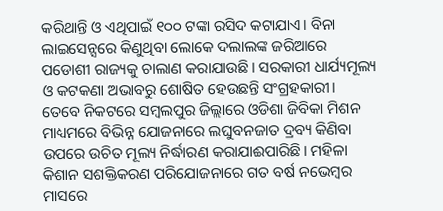କରିଥାନ୍ତି ଓ ଏଥିପାଇଁ ୧୦୦ ଟଙ୍କା ରସିଦ କଟାଯାଏ। ବିନା ଲାଇସେନ୍ସରେ କିଣୁଥିବା ଲୋକେ ଦଲାଲଙ୍କ ଜରିଆରେ ପଡୋଶୀ ରାଜ୍ୟକୁ ଚାଲାଣ କରାଯାଉଛି। ସରକାରୀ ଧାର୍ଯ୍ୟମୂଲ୍ୟ ଓ କଟକଣା ଅଭାବରୁ ଶୋଷିତ ହେଉଛନ୍ତି ସଂଗ୍ରହକାରୀ। ତେବେ ନିକଟରେ ସମ୍ବଲପୁର ଜିଲ୍ଲାରେ ଓଡିଶା ଜିବିକା ମିଶନ ମାଧ୍ୟମରେ ବିଭିନ୍ନ ଯୋଜନାରେ ଲଘୁବନଜାତ ଦ୍ରବ୍ୟ କିଣିବା ଉପରେ ଉଚିତ ମୂଲ୍ୟ ନିର୍ଦ୍ଧାରଣ କରାଯାଈପାରିଛି। ମହିଳା କିଶାନ ସଶକ୍ତିକରଣ ପରିଯୋଜନାରେ ଗତ ବର୍ଷ ନଭେମ୍ବର ମାସରେ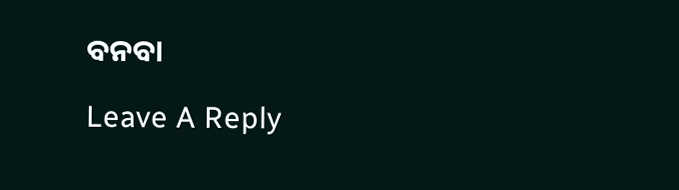ବନବା

Leave A Reply